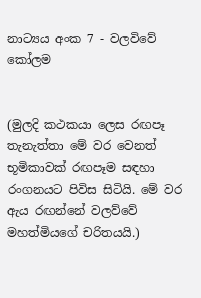නාට්‍යය අංක 7 - වලවිවේ කෝලම


(මුලදි කථකයා ලෙස රඟපෑ තැනැත්තා මේ වර වෙනත් භූමිකාවක් රඟපෑම සඳහා රංගනයට පිවිස සිටියි. මේ වර ඇය රඟන්නේ වලව්වේ මහත්මියගේ චරිතයයි.)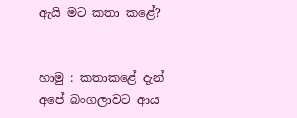ඇයි මට කතා කළේ?


හාමු : කතාකළේ දැන් අපේ බංගලාවට ආය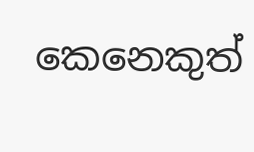කෙනෙකුත්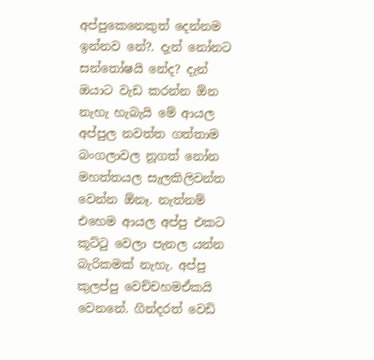අප්පුකෙනෙකුත් දෙන්නම ඉන්නව නේ?. දැන් නෝනට සන්තෝෂයි නේද? දැන් ඔයාට වැඩ කරන්න ඕන නැහැ හැබැයි මේ ආයල අප්පුල නවත්ත ගත්තාම බංගලාවල නූගත් නෝන මහත්තයල සැලකිලිවන්ත වෙන්න ඕනෑ. නැත්නම් එහෙම ආයල අප්පු එකට කූට්ටු වෙලා පැනල යන්න බැරිකමක් නැහැ. අප්පු කුලප්පු වෙච්චහමඒකයි වෙනනේ. ගින්දරත් වෙඩි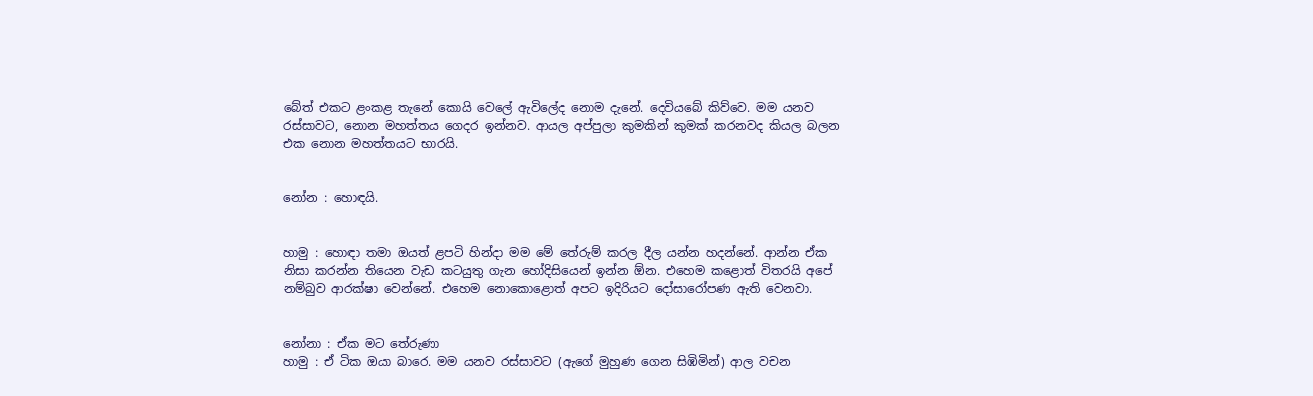බේත් එකට ළංකළ තැනේ කොයි වෙලේ ඇවිලේද නොම දැනේ. දෙවියබේ කිව්වෙ. මම යනව රස්සාවට, නොන මහත්තය ගෙදර ඉන්නව. ආයල අප්පුලා කුමකින් කුමක් කරනවද කියල බලන එක නොන මහත්තයට භාරයි.


නෝන : හොඳයි.


හාමු : හොඳා තමා ඔයත් ළපටි හින්දා මම මේ තේරුම් කරල දීල යන්න හදන්නේ. ආන්න ඒක නිසා කරන්න තියෙන වැඩ කටයුතු ගැන හෝදිසියෙන් ඉන්න ඕන. එහෙම කළොත් විතරයි අපේ නම්බුව ආරක්ෂා වෙන්නේ. එහෙම නොකොළොත් අපට ඉදිරියට දෝසාරෝපණ ඇති වෙනවා.


නෝනා : ඒක මට තේරුණා
හාමු : ඒ ටික ඔයා බාරෙ. මම යනව රස්සාවට (ඇගේ මුහුණ ගෙන සිඹිමින්) ආල වචන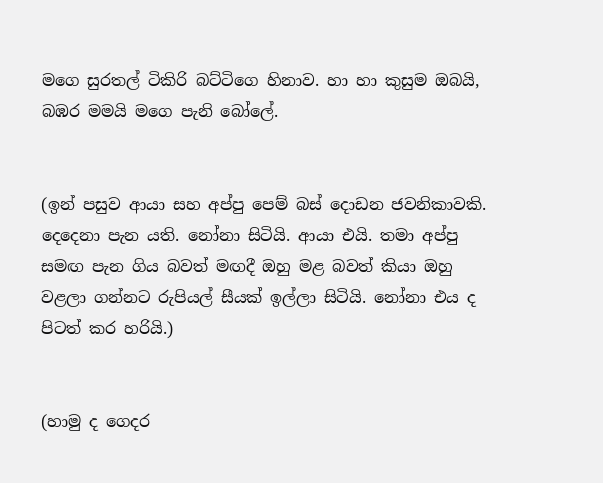මගෙ සුරතල් ටිකිරි බට්ටිගෙ හිනාව. හා හා කුසුම ඔබයි, බඹර මමයි මගෙ පැනි බෝලේ.


(ඉන් පසුව ආයා සහ අප්පු පෙම් බස් දොඩන ජවනිකාවකි. දෙදෙනා පැන යති. නෝනා සිටියි. ආයා එයි. තමා අප්පු සමඟ පැන ගිය බවත් මඟදී ඔහු මළ බවත් කියා ඔහු වළලා ගන්නට රුපියල් සීයක් ඉල්ලා සිටියි. නෝනා එය ද පිටත් කර හරියි.)


(හාමු ද ගෙදර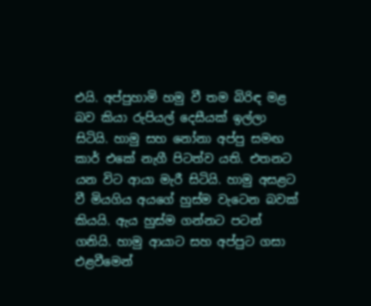එයි. අප්පුහාමි හමු වී තම බිරිඳ මළ බව කියා රුපියල් දෙසීයක් ඉල්ලා සිටියි. හාමු සහ නෝනා අප්පු සමඟ කාර් එකේ නැගී පිටත්ව යති. එතනට යන විට ආයා මැරී සිටියි. හාමු අසළට වී මියගිය අයගේ හුස්ම වැටෙන බවක් කියයි. ඇය හුස්ම ගන්නට පටන් ගනියි. හාමු ආයාට සහ අප්පුට ගසා එළවීමෙන්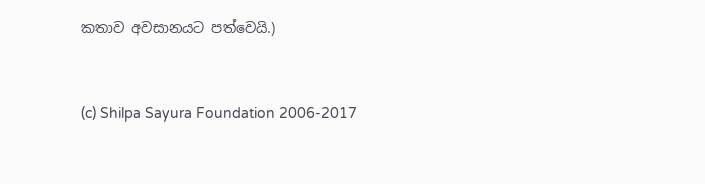කතාව අවසානයට පත්වෙයි.)


(c) Shilpa Sayura Foundation 2006-2017